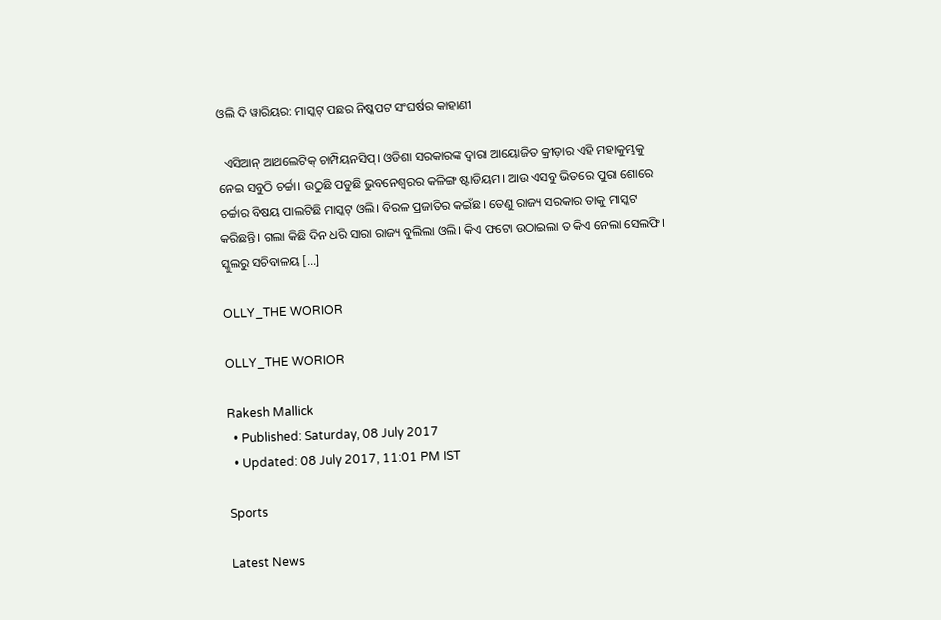ଓଲି ଦି ୱାରିୟର: ମାସ୍କଟ୍‌ ପଛର ନିଷ୍କପଟ ସଂଘର୍ଷର କାହାଣୀ

  ଏସିଆନ୍ ଆଥଲେଟିକ୍ ଚାମ୍ପିୟନସିପ୍। ଓଡିଶା ସରକାରଙ୍କ ଦ୍ୱାରା ଆୟୋଜିତ କ୍ରୀଡ଼ାର ଏହି ମହାକୁମ୍ଭକୁ ନେଇ ସବୁଠି ଚର୍ଚ୍ଚା। ଉଠୁଛି ପଡୁଛି ଭୁବନେଶ୍ୱରର କଳିଙ୍ଗ ଷ୍ଟାଡିୟମ। ଆଉ ଏସବୁ ଭିତରେ ପୁରା ଶୋରେ ଚର୍ଚ୍ଚାର ବିଷୟ ପାଲଟିଛି ମାସ୍କଟ୍ ଓଲି। ବିରଳ ପ୍ରଜାତିର କଇଁଛ। ତେଣୁ ରାଜ୍ୟ ସରକାର ତାକୁ ମାସ୍କଟ କରିଛନ୍ତି। ଗଲା କିଛି ଦିନ ଧରି ସାରା ରାଜ୍ୟ ବୁଲିଲା ଓଲି। କିଏ ଫଟୋ ଉଠାଇଲା ତ କିଏ ନେଲା ସେଲଫି। ସ୍କୁଲରୁ ସଚିବାଳୟ […]

OLLY_THE WORIOR

OLLY_THE WORIOR

Rakesh Mallick
  • Published: Saturday, 08 July 2017
  • Updated: 08 July 2017, 11:01 PM IST

Sports

Latest News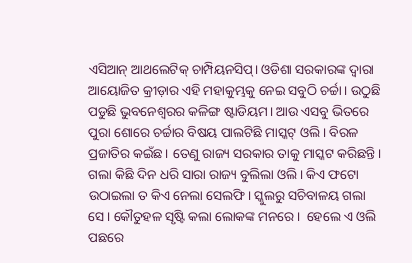ଏସିଆନ୍ ଆଥଲେଟିକ୍ ଚାମ୍ପିୟନସିପ୍। ଓଡିଶା ସରକାରଙ୍କ ଦ୍ୱାରା ଆୟୋଜିତ କ୍ରୀଡ଼ାର ଏହି ମହାକୁମ୍ଭକୁ ନେଇ ସବୁଠି ଚର୍ଚ୍ଚା। ଉଠୁଛି ପଡୁଛି ଭୁବନେଶ୍ୱରର କଳିଙ୍ଗ ଷ୍ଟାଡିୟମ। ଆଉ ଏସବୁ ଭିତରେ ପୁରା ଶୋରେ ଚର୍ଚ୍ଚାର ବିଷୟ ପାଲଟିଛି ମାସ୍କଟ୍ ଓଲି। ବିରଳ ପ୍ରଜାତିର କଇଁଛ। ତେଣୁ ରାଜ୍ୟ ସରକାର ତାକୁ ମାସ୍କଟ କରିଛନ୍ତି। ଗଲା କିଛି ଦିନ ଧରି ସାରା ରାଜ୍ୟ ବୁଲିଲା ଓଲି। କିଏ ଫଟୋ ଉଠାଇଲା ତ କିଏ ନେଲା ସେଲଫି। ସ୍କୁଲରୁ ସଚିବାଳୟ ଗଲା ସେ। କୌତୁହଳ ସୃଷ୍ଟି କଲା ଲୋକଙ୍କ ମନରେ।  ହେଲେ ଏ ଓଲି ପଛରେ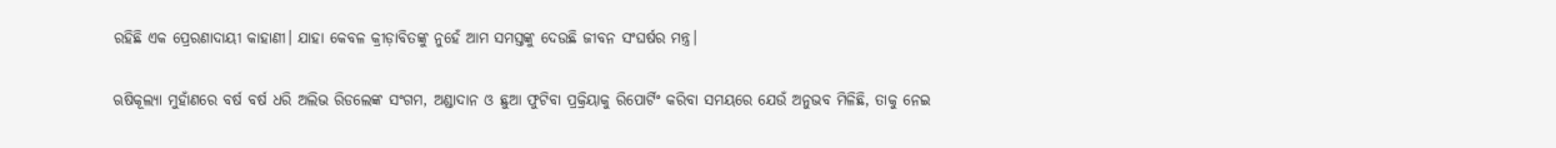ରହିଛି ଏକ ପ୍ରେରଣାଦାୟୀ କାହାଣୀ। ଯାହା କେବଳ କ୍ରୀଡ଼ାବିତଙ୍କୁ ନୁହେଁ ଆମ ସମସ୍ତଙ୍କୁ ଦେଉଛି ଜୀବନ ସଂଘର୍ଷର ମନ୍ତ୍ର।

ଋଷିକୂଲ୍ୟା ମୁହାଁଣରେ ବର୍ଷ ବର୍ଷ ଧରି ଅଲିଭ ରିଡଲେଙ୍କ ସଂଗମ, ଅଣ୍ଡାଦାନ ଓ ଛୁଆ ଫୁଟିବା ପ୍ରକ୍ରିୟାକୁ ରିପୋର୍ଟିଂ କରିବା ସମୟରେ ଯେଉଁ ଅନୁଭବ ମିଳିଛି, ତାକୁ ନେଇ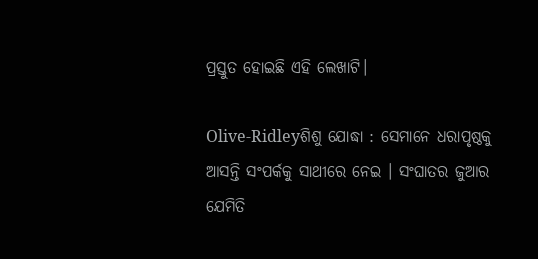ପ୍ରସ୍ତୁତ ହୋଇଛି ଏହି ଲେଖାଟି।

Olive-Ridleyଶିଶୁ ଯୋଦ୍ଧା : ସେମାନେ ଧରାପୃଷ୍ଠକୁ ଆସନ୍ତି ସଂପର୍କକୁ ସାଥୀରେ ନେଇ । ସଂଘାତର ଜୁଆର ଯେମିତି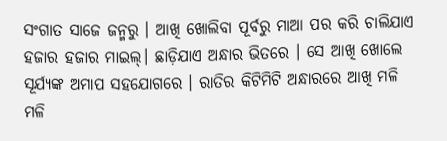ସଂଗାତ ସାଜେ ଜନ୍ମରୁ । ଆଖି ଖୋଲିବା ପୂର୍ବରୁ ମାଆ ପର କରି ଚାଲିଯାଏ ହଜାର ହଜାର ମାଇଲ୍। ଛାଡ଼ିଯାଏ ଅନ୍ଧାର ଭିତରେ । ସେ ଆଖି ଖୋଲେ ସୂର୍ଯ୍ୟଙ୍କ ଅମାପ ସହଯୋଗରେ । ରାତିର କିଟିମିଟି ଅନ୍ଧାରରେ ଆଖି ମଳି ମଳି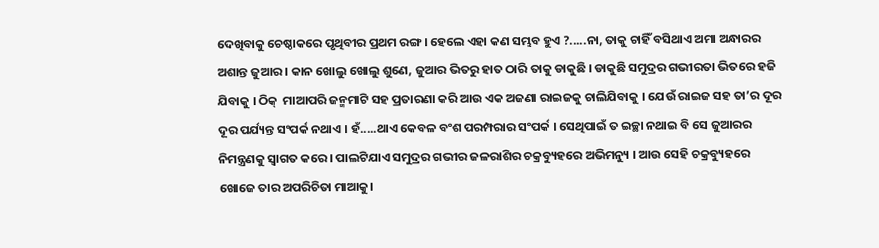ଦେଖିବାକୁ ଚେଷ୍ଠାକରେ ପୃଥିବୀର ପ୍ରଥମ ରଙ୍ଗ । ହେଲେ ଏହା କଣ ସମ୍ଭବ ହୁଏ ?.....ନା, ତାକୁ ଚାହିଁ ବସିଥାଏ ଅମା ଅନ୍ଧାରର ଅଶାନ୍ତ ଜୁଆର । କାନ ଖୋଲୁ ଖୋଲୁ ଶୁଣେ, ଜୁଆର ଭିତରୁ ହାତ ଠାରି ତାକୁ ଡାକୁଛି । ଡାକୁଛି ସମୁଦ୍ରର ଗଭୀରତା ଭିତରେ ହଜି ଯିବାକୁ । ଠିକ୍  ମାଆପରି ଜନ୍ମମାଟି ସହ ପ୍ରତାରଣା କରି ଆଉ ଏକ ଅଜଣା ରାଇଜକୁ ଚାଲିଯିବାକୁ । ଯେଉଁ ରାଇଜ ସହ ତା’ର ଦୂର ଦୂର ପର୍ଯ୍ୟନ୍ତ ସଂପର୍କ ନଥାଏ । ହଁ.....ଥାଏ କେବଳ ବଂଶ ପରମ୍ପରାର ସଂପର୍କ । ସେଥିପାଇଁ ତ ଇଚ୍ଛା ନଥାଇ ବି ସେ ଜୁଆରର ନିମନ୍ତ୍ରଣକୁ ସ୍ୱାଗତ କରେ । ପାଲଟିଯାଏ ସମୁଦ୍ରର ଗଭୀର ଜଳରାଶିର ଚକ୍ରବ୍ୟୁହରେ ଅଭିମନ୍ୟୁ । ଆଉ ସେହି ଚକ୍ରବ୍ୟୁହରେ ଖୋଜେ ତାର ଅପରିଚିତା ମାଆକୁ।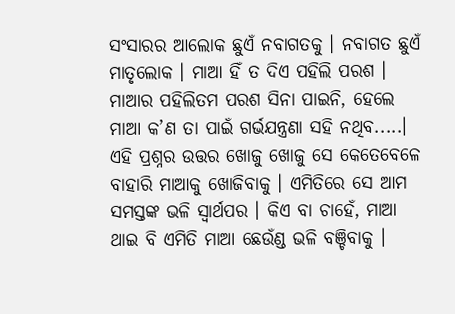ସଂସାରର ଆଲୋକ ଛୁଏଁ ନବାଗତକୁ । ନବାଗତ ଛୁଏଁ ମାତୃଲୋକ । ମାଆ ହିଁ ତ ଦିଏ ପହିଲି ପରଶ । ମାଆର ପହିଲିତମ ପରଶ ସିନା ପାଇନି, ହେଲେ ମାଆ କ’ଣ ତା ପାଇଁ ଗର୍ଭଯନ୍ତ୍ରଣା ସହି ନଥିବ.....। ଏହି ପ୍ରଶ୍ନର ଉତ୍ତର ଖୋଜୁ ଖୋଜୁ ସେ କେତେବେଳେ ବାହାରି ମାଆକୁ ଖୋଜିବାକୁ । ଏମିତିରେ ସେ ଆମ ସମସ୍ତଙ୍କ ଭଳି ସ୍ୱାର୍ଥପର । କିଏ ବା ଚାହେଁ, ମାଆ ଥାଇ ବି ଏମିତି ମାଆ ଛେଉଁଣ୍ଡ ଭଳି ବଞ୍ଚିବାକୁ ।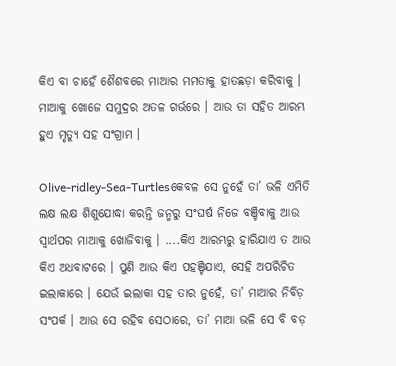କିଏ ବା ଚାହେଁ ଶୈଶବରେ ମାଆର ମମତାକୁ ହାତଛଡ଼ା କରିବାକୁ । ମାଆକୁ ଖୋଜେ ସମୁଦ୍ରର ଅତଳ ଗର୍ଭରେ । ଆଉ ତା ସହିତ ଆରମ୍ଭ ହୁଏ ମୃତ୍ୟୁ ସହ ସଂଗ୍ରାମ ।

Olive-ridley-Sea-Turtlesକେବଳ ସେ ନୁହେଁ ତା’ ଭଳି ଏମିତି ଲକ୍ଷ ଲକ୍ଷ ଶିଶୁଯୋଦ୍ଧା କରନ୍ତି ଜନ୍ମରୁ ସଂଘର୍ଷ ନିଜେ ବଞ୍ଚିବାକୁ ଆଉ ସ୍ୱାର୍ଥପର ମାଆକୁ ଖୋଜିବାକୁ । ....କିଏ ଆରମ୍ଭରୁ ହାରିଯାଏ ତ ଆଉ କିଏ ଅଧବାଟରେ । ପୁଣି ଆଉ କିଏ ପହଞ୍ଚିଯାଏ, ସେହି ଅପରିଚିତ ଇଲାକାରେ । ଯେଉଁ ଇଲାକା ସହ ତାର ନୁହେଁ, ତା’ ମାଆର ନିବିଡ଼ ସଂପର୍କ । ଆଉ ସେ ରହିବ ସେଠାରେ, ତା’ ମାଆ ଭଳି ସେ ବି ବଡ଼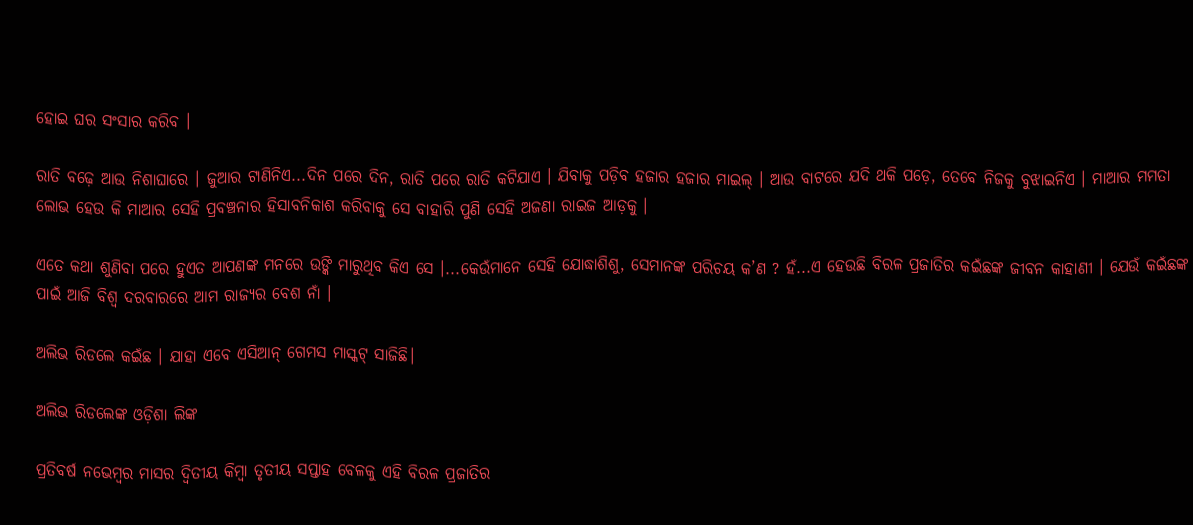ହୋଇ ଘର ସଂସାର କରିବ ।

ରାତି ବଢ଼େ ଆଉ ନିଶାଘାରେ । ଜୁଆର ଟାଣିନିଏ...ଦିନ ପରେ ଦିନ, ରାତି ପରେ ରାତି କଟିଯାଏ । ଯିବାକୁ ପଡ଼ିବ ହଜାର ହଜାର ମାଇଲ୍ । ଆଉ ବାଟରେ ଯଦି ଥକି ପଡ଼େ, ତେବେ ନିଜକୁ ବୁଝାଇନିଏ । ମାଆର ମମତା ଲୋଭ ହେଉ କି ମାଆର ସେହି ପ୍ରବଞ୍ଚନାର ହିସାବନିକାଶ କରିବାକୁ ସେ ବାହାରି ପୁଣି ସେହି ଅଜଣା ରାଇଜ ଆଡ଼କୁ ।

ଏତେ କଥା ଶୁଣିବା ପରେ ହୁଏତ ଆପଣଙ୍କ ମନରେ ଉଙ୍କି ମାରୁ‌‍ଥିବ କିଏ ସେ ।...କେଉଁମାନେ ସେହି ଯୋଦ୍ଧାଶିଶୁ, ସେମାନଙ୍କ ପରିଚୟ କ’ଣ ? ହଁ...ଏ ହେଉଛି ବିରଳ ପ୍ରଜାତିର କଇଁଛଙ୍କ ଜୀବନ କାହାଣୀ । ଯେଉଁ କଇଁଛଙ୍କ ପାଇଁ ଆଜି ବିଶ୍ୱ ଦରବାରରେ ଆମ ରାଜ୍ୟର ବେଶ‌ ନାଁ ।

ଅଲିଭ ରିଡଲେ କଇଁଛ । ଯାହା ଏବେ ଏସିଆନ୍ ଗେମସ ମାସ୍କଟ୍ ସାଜିଛି।

ଅଲିଭ ରିଡଲେଙ୍କ ଓଡ଼ିଶା ଲିଙ୍କ

ପ୍ରତିବର୍ଷ ନଭେମ୍ୱର ମାସର ଦ୍ୱିତୀୟ କିମ୍ୱା ତୃତୀୟ ସପ୍ତାହ ବେଳକୁ ଏହି ବିରଳ ପ୍ରଜାତିର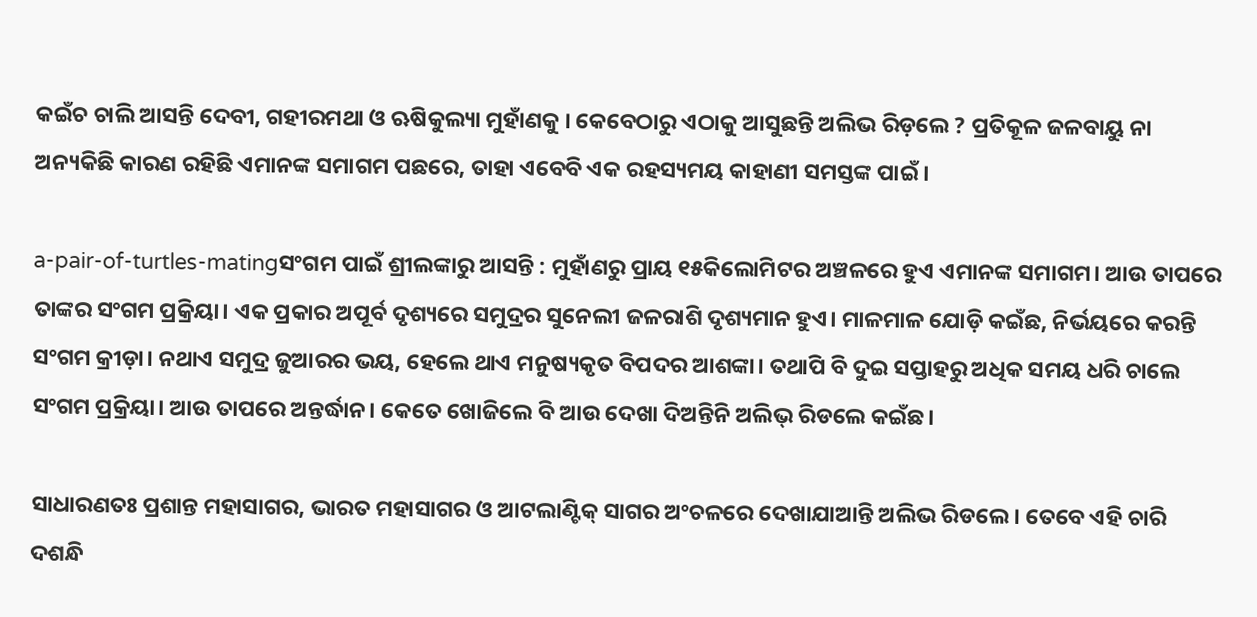କଇଁଚ ଚାଲି ଆସନ୍ତି ଦେବୀ, ଗହୀରମଥା ଓ ଋଷିକୁଲ୍ୟା ମୁହାଁଣକୁ । କେବେଠାରୁ ଏଠାକୁ ଆସୁଛନ୍ତି ଅଲିଭ‌ ରିଡ଼ଲେ ? ପ୍ରତିକୂଳ ଜଳବାୟୁ ନା ଅନ୍ୟକିଛି କାରଣ ରହିଛି ଏମାନଙ୍କ ସମାଗମ ପଛରେ, ତାହା ଏବେବି ଏକ ରହସ୍ୟମୟ କାହାଣୀ ସମସ୍ତଙ୍କ ପାଇଁ ।

a-pair-of-turtles-matingସଂଗମ ପାଇଁ ଶ୍ରୀଲଙ୍କାରୁ ଆସନ୍ତି : ମୁହାଁଣରୁ ପ୍ରାୟ ୧୫କିଲୋମିଟର ଅଞ୍ଚଳରେ ହୁଏ ଏମାନଙ୍କ ସମାଗମ। ଆଉ ତାପରେ ତାଙ୍କର ସଂଗମ ପ୍ରକ୍ରିୟା। ଏକ ପ୍ରକାର ଅପୂର୍ବ ଦୃଶ୍ୟରେ ସମୁଦ୍ରର ସୁନେଲୀ ଜଳରାଶି ଦୃଶ୍ୟମାନ ହୁଏ। ମାଳମାଳ ଯୋଡ଼ି କଇଁଛ, ନିର୍ଭୟରେ କରନ୍ତି ସଂଗମ କ୍ରୀଡ଼ା। ନଥାଏ ସମୁଦ୍ର ଜୁଆରର ଭୟ, ହେଲେ ଥାଏ ମନୁଷ୍ୟକୃତ ବିପଦର ଆଶଙ୍କା। ତଥାପି ବି ଦୁଇ ସପ୍ତାହରୁ ଅଧିକ ସମୟ ଧରି ଚାଲେ ସଂଗମ ପ୍ରକ୍ରିୟା। ଆଉ ତାପରେ ଅନ୍ତର୍ଦ୍ଧାନ। କେତେ ଖୋଜିଲେ ବି ଆଉ ଦେଖା ଦିଅନ୍ତିନି ଅଲିଭ୍ ରିଡଲେ କଇଁଛ।

ସାଧାରଣତଃ ପ୍ରଶାନ୍ତ ମହାସାଗର, ଭାରତ ମହାସାଗର ଓ ଆଟଲାଣ୍ଟିକ୍ ସାଗର ଅଂଚଳରେ ଦେଖାଯାଆନ୍ତି ଅଲିଭ ରିଡଲେ। ତେବେ ଏହି ଚାରି ଦଶନ୍ଧି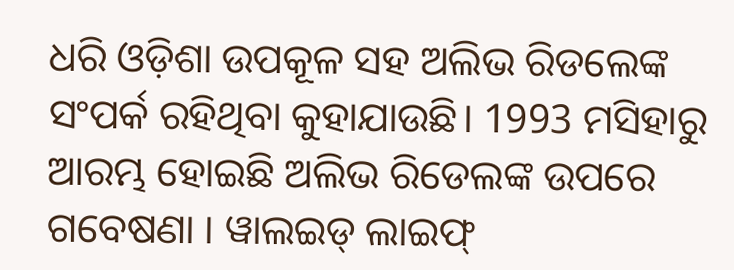ଧରି ଓଡ଼ିଶା ଉପକୂଳ ସହ ଅଲିଭ ରିଡଲେଙ୍କ ସଂପର୍କ ରହିଥିବା କୁହାଯାଉଛି। 1993 ମସିହାରୁ ଆରମ୍ଭ ହୋଇଛି ଅଲିଭ ରିଡେଲଙ୍କ ଉପରେ ଗବେଷଣା । ୱାଲଇଡ୍ ଲାଇଫ୍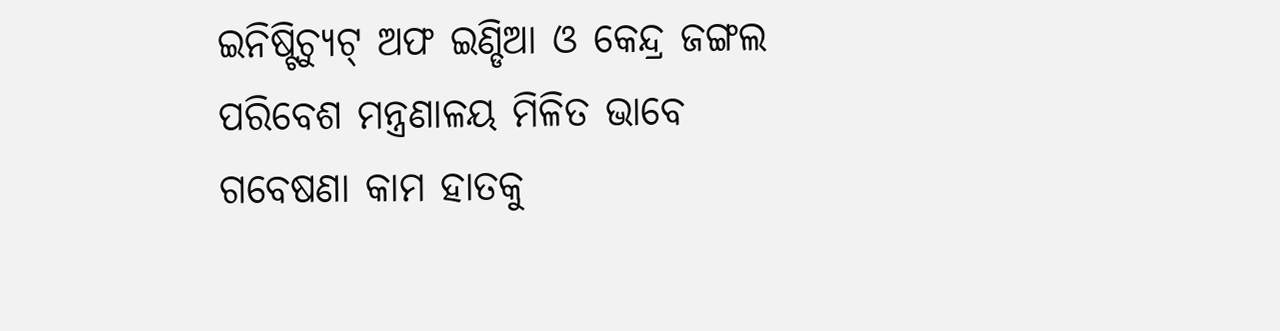ଇନିଷ୍ଟିଚ୍ୟୁଟ୍ ଅଫ ଇଣ୍ଡିଆ ଓ କେନ୍ଦ୍ର ଜଙ୍ଗଲ ପରିବେଶ ମନ୍ତ୍ରଣାଳୟ ମିଳିତ ଭାବେ ଗବେଷଣା କାମ ହାତକୁ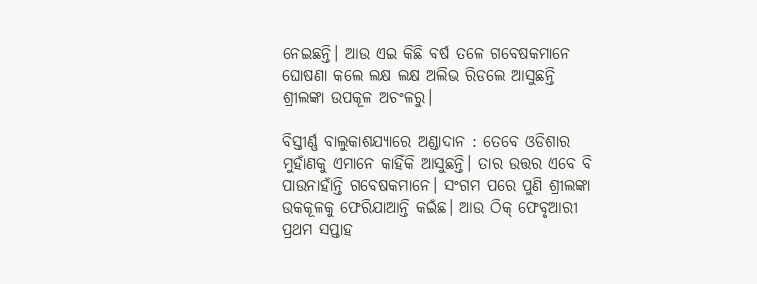ନେଇଛନ୍ତି। ଆଉ ଏଇ କିଛି ବର୍ଷ ତଳେ ଗବେଷକମାନେ ଘୋଷଣା କଲେ ଲକ୍ଷ ଲକ୍ଷ ଅଲିଭ ରିଡଲେ ଆସୁଛନ୍ତି ଶ୍ରୀଲଙ୍କା ଉପକୂଳ ଅଚଂଳରୁ।

ବିସ୍ତୀର୍ଣ୍ଣ ବାଲୁକାଶଯ୍ୟାରେ ଅଣ୍ଡାଦାନ : ତେବେ ଓଡିଶାର ମୁହାଁଣକୁ ଏମାନେ କାହିଁକି ଆସୁଛନ୍ତି। ତାର ଉତ୍ତର ଏବେ ବି ପାଉନାହାଁନ୍ତି ଗବେଷକମାନେ। ସଂଗମ ପରେ ପୁଣି ଶ୍ରୀଲଙ୍କା ଉକକୂଳକୁ ଫେରିଯାଆନ୍ତି କଇଁଛ। ଆଉ ଠିକ୍ ଫେବୃଆରୀ ପ୍ରଥମ ସପ୍ତାହ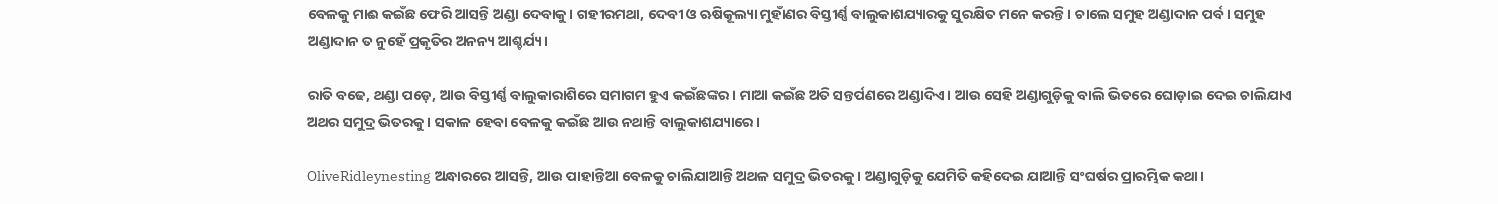ବେଳକୁ ମାଈ କଇଁଛ ଫେରି ଆସନ୍ତି ଅଣ୍ଡା ଦେବାକୁ। ଗହୀରମଥା, ଦେବୀ ଓ ଋଷିକୂଲ୍ୟା ମୁହାଁଣର ବିସ୍ତୀର୍ଣ୍ଣ ବାଲୁକାଶଯ୍ୟାରକୁ ସୁରକ୍ଷିତ ମନେ କରନ୍ତି। ଚାଲେ ସମୁହ ଅଣ୍ଡାଦାନ ପର୍ବ। ସମୁହ ଅଣ୍ଡାଦାନ ତ ନୁହେଁ ପ୍ରକୃତିର ଅନନ୍ୟ ଆଶ୍ଚର୍ଯ୍ୟ।

ରାତି ବଢେ, ଥଣ୍ଡା ପଡ଼େ, ଆଉ ବିସ୍ତୀର୍ଣ୍ଣ ବାଲୁକାରାଶିରେ ସମାଗମ ହୁଏ କଇଁଛଙ୍କର। ମାଆ କଇଁଛ ଅତି ସନ୍ତର୍ପଣରେ ଅଣ୍ଡାଦିଏ। ଆଉ ସେହି ଅଣ୍ଡାଗୁଡ଼ିକୁ ବାଲି ଭିତରେ ଘୋଡ଼ାଇ ଦେଇ ଚାଲିଯାଏ ଅଥର ସମୁଦ୍ର ଭିତରକୁ। ସକାଳ ହେବା ବେଳକୁ କଇଁଛ ଆଉ ନଥାନ୍ତି ବାଲୁକାଶଯ୍ୟାରେ।

OliveRidleynesting ଅନ୍ଧାରରେ ଆସନ୍ତି, ଆଉ ପାହାନ୍ତିଆ ବେଳକୁ ଚାଲିଯାଆନ୍ତି ଅଥଳ ସମୁଦ୍ର ଭିତରକୁ। ଅଣ୍ଡାଗୁଡ଼ିକୁ ଯେମିତି କହିଦେଇ ଯାଆନ୍ତି ସଂଘର୍ଷର ପ୍ରାରମ୍ଭିକ କଥା।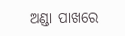ଅଣ୍ଡା ପାଖରେ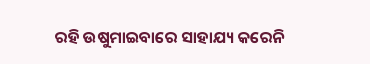ରହି ଉଷୁମାଇବାରେ ସାହାଯ୍ୟ କରେନି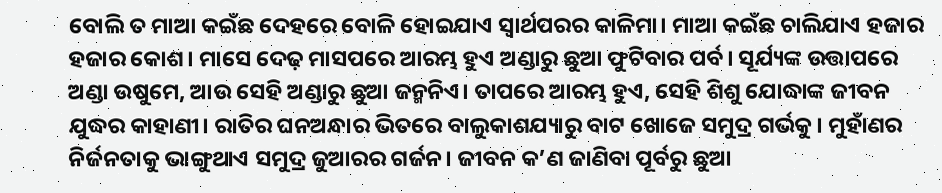ବୋଲି ତ ମାଆ କଇଁଛ ଦେହରେ ବୋଳି ହୋଇଯାଏ ସ୍ୱାର୍ଥପରର କାଳିମା। ମାଆ କଇଁଛ ଚାଲିଯାଏ ହଜାର ହଜାର କୋଶ। ମାସେ ଦେଢ଼ ମାସପରେ ଆରମ୍ଭ ହୁଏ ଅଣ୍ଡାରୁ ଛୁଆ ଫୁଟିବାର ପର୍ବ। ସୂର୍ଯ୍ୟଙ୍କ ଉତ୍ତାପରେ ଅଣ୍ଡା ଉଷୁମେ, ଆଉ ସେହି ଅଣ୍ଡାରୁ ଛୁଆ ଜନ୍ମନିଏ। ତାପରେ ଆରମ୍ଭ ହୁଏ, ସେହି ଶିଶୁ ଯୋଦ୍ଧାଙ୍କ ଜୀବନ ଯୁଦ୍ଧର କାହାଣୀ। ରାତିର ଘନଅନ୍ଧାର ଭିତରେ ବାଲୁକାଶଯ୍ୟାରୁ ବାଟ ଖୋଜେ ସମୁଦ୍ର ଗର୍ଭକୁ। ମୁହାଁଣର ନିର୍ଜନତାକୁ ଭାଙ୍ଗୁଥାଏ ସମୁଦ୍ର ଜୁଆରର ଗର୍ଜନ। ଜୀବନ କ’ଣ ଜାଣିବା ପୂର୍ବରୁ ଛୁଆ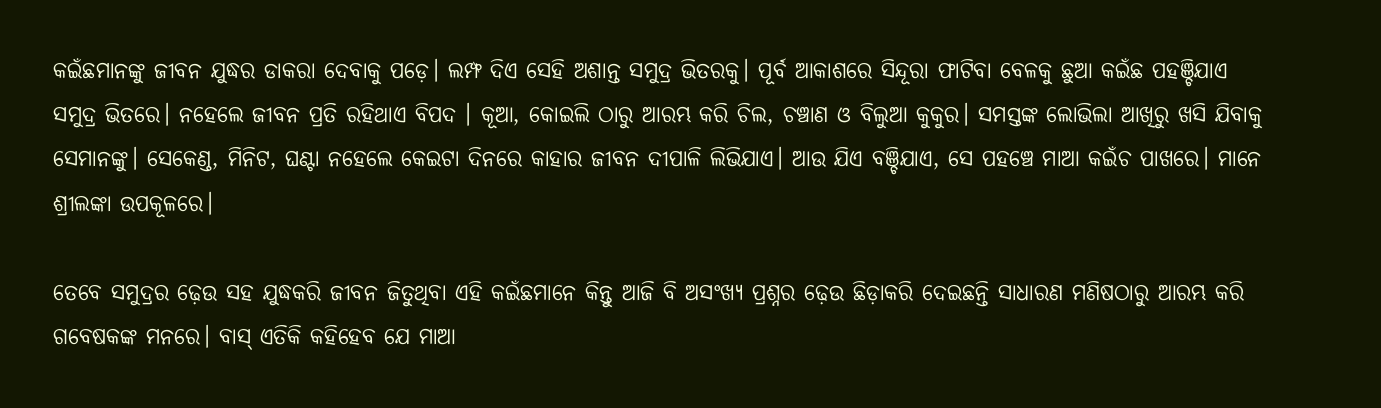କଇଁଛମାନଙ୍କୁ ଜୀବନ ଯୁଦ୍ଧର ଡାକରା ଦେବାକୁ ପଡ଼େ। ଲମ୍ଫ ଦିଏ ସେହି ଅଶାନ୍ତ ସମୁଦ୍ର ଭିତରକୁ। ପୂର୍ବ ଆକାଶରେ ସିନ୍ଦୂରା ଫାଟିବା ବେଳକୁ ଛୁଆ କଇଁଛ ପହଞ୍ଚିଯାଏ ସମୁଦ୍ର ଭିତରେ। ନହେଲେ ଜୀବନ ପ୍ରତି ରହିଥାଏ ବିପଦ । କୂଆ, କୋଇଲି ଠାରୁ ଆରମ୍ଭ କରି ଚିଲ, ଚଞ୍ଚାଣ ଓ ବିଲୁଆ କୁକୁର। ସମସ୍ତଙ୍କ ଲୋଭିଲା ଆଖିରୁ ଖସି ଯିବାକୁ ସେମାନଙ୍କୁ। ସେକେଣ୍ଡ, ମିନିଟ‌, ଘଣ୍ଟା ନହେଲେ କେଇଟା ଦିନରେ କାହାର ଜୀବନ ଦୀପାଳି ଲିଭିଯାଏ। ଆଉ ଯିଏ ବଞ୍ଚିଯାଏ, ସେ ପହଞ୍ଚେ ମାଆ କଇଁଚ ପାଖରେ। ମାନେ ଶ୍ରୀଲଙ୍କା ଉପକୂଳରେ।

ତେବେ ସମୁଦ୍ରର ଢ଼େଉ ସହ ଯୁଦ୍ଧକରି ଜୀବନ ଜିତୁଥିବା ଏହି କଇଁଛମାନେ କିନ୍ତୁ ଆଜି ବି ଅସଂଖ୍ୟ ପ୍ରଶ୍ନର ଢ଼େଉ ଛିଡ଼ାକରି ଦେଇଛନ୍ତି ସାଧାରଣ ମଣିଷଠାରୁ ଆରମ୍ଭ କରି ଗବେଷକଙ୍କ ମନରେ। ବାସ୍ ଏତିକି କହିହେବ ଯେ ମାଆ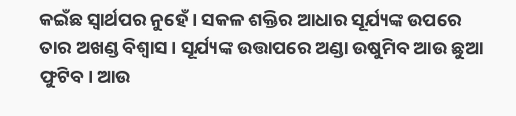କଇଁଛ ସ୍ୱାର୍ଥପର ନୁହେଁ। ସକଳ ଶକ୍ତିର ଆଧାର ସୂର୍ଯ୍ୟଙ୍କ ଉପରେ ତାର ଅଖଣ୍ଡ ବିଶ୍ୱାସ । ସୂର୍ଯ୍ୟଙ୍କ ଉତ୍ତାପରେ ଅଣ୍ଡା ଉଷୁମିବ ଆଉ ଛୁଆ ଫୁଟିବ। ଆଉ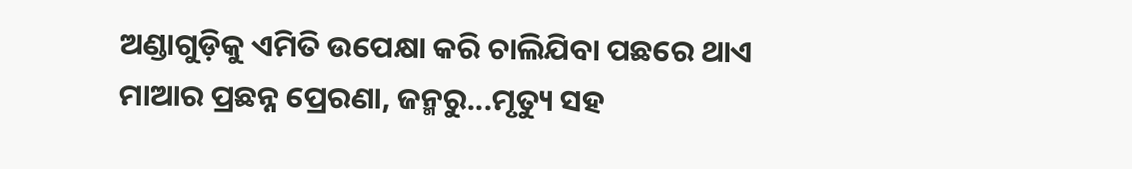ଅଣ୍ଡାଗୁଡ଼ିକୁ ଏମିତି ଉପେକ୍ଷା କରି ଚାଲିଯିବା ପଛରେ ଥାଏ ମାଆର ପ୍ରଛନ୍ନ ପ୍ରେରଣା, ଜନ୍ମରୁ...ମୃତ୍ୟୁ ସହ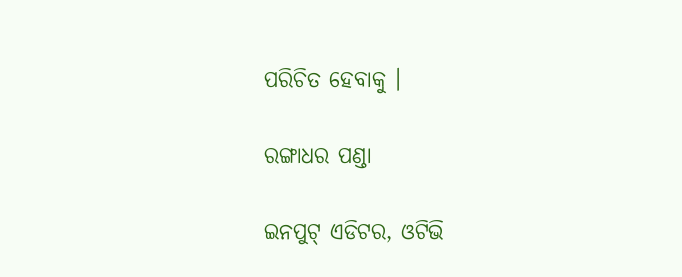ପରିଚିତ ହେବାକୁ ।

ରଙ୍ଗାଧର ପଣ୍ଡା

ଇନପୁଟ୍ ଏଡିଟର, ଓଟିଭି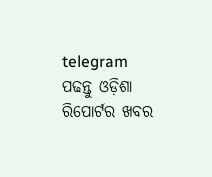telegram ପଢନ୍ତୁ ଓଡ଼ିଶା ରିପୋର୍ଟର ଖବର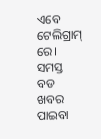ଏବେ ଟେଲିଗ୍ରାମ୍ ରେ। ସମସ୍ତ ବଡ ଖବର ପାଇବା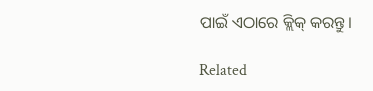ପାଇଁ ଏଠାରେ କ୍ଲିକ୍ କରନ୍ତୁ।

Related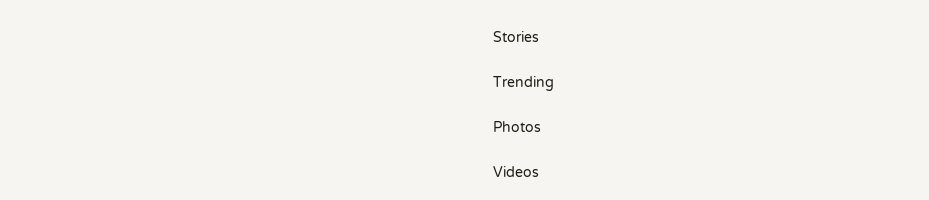Stories

Trending

Photos

Videos